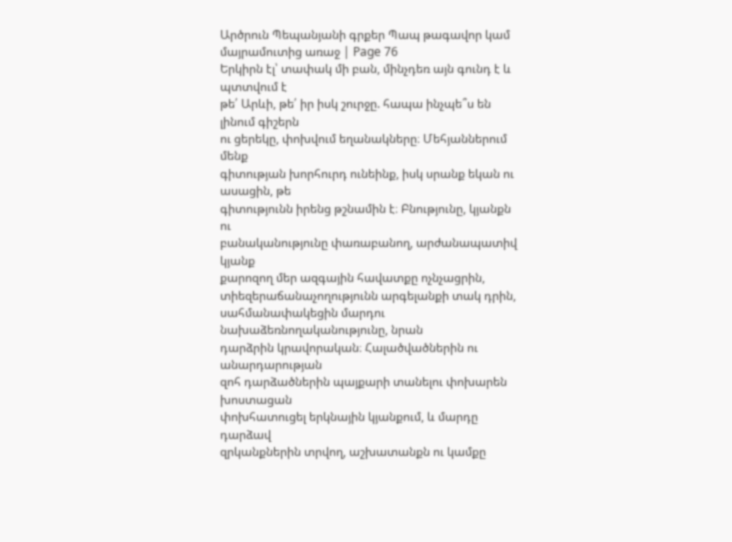Արծրուն Պեպանյանի գրքեր Պապ թագավոր կամ մայրամուտից առաջ | Page 76
Երկիրն էլ՝ տափակ մի բան, մինչդեռ այն գունդ է և պտտվում է
թե՛ Արևի, թե՛ իր իսկ շուրջը. հապա ինչպե՞ս են լինում գիշերն
ու ցերեկը, փոխվում եղանակները։ Մեհյաններում մենք
գիտության խորհուրդ ունեինք, իսկ սրանք եկան ու ասացին, թե
գիտությունն իրենց թշնամին է։ Բնությունը, կյանքն ու
բանականությունը փառաբանող, արժանապատիվ կյանք
քարոզող մեր ազգային հավատքը ոչնչացրին,
տիեզերաճանաչողությունն արգելանքի տակ դրին,
սահմանափակեցին մարդու նախաձեռնողականությունը, նրան
դարձրին կրավորական։ Հալածվածներին ու անարդարության
զոհ դարձածներին պայքարի տանելու փոխարեն խոստացան
փոխհատուցել երկնային կյանքում, և մարդը դարձավ
զրկանքներին տրվող, աշխատանքն ու կամքը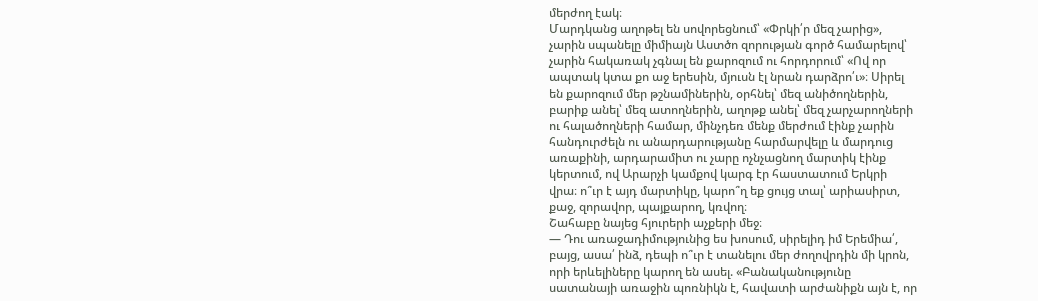մերժող էակ։
Մարդկանց աղոթել են սովորեցնում՝ «Փրկի՛ր մեզ չարից»,
չարին սպանելը միմիայն Աստծո զորության գործ համարելով՝
չարին հակառակ չգնալ են քարոզում ու հորդորում՝ «Ով որ
ապտակ կտա քո աջ երեսին, մյուսն էլ նրան դարձրո՛ւ»։ Սիրել
են քարոզում մեր թշնամիներին, օրհնել՝ մեզ անիծողներին,
բարիք անել՝ մեզ ատողներին, աղոթք անել՝ մեզ չարչարողների
ու հալածողների համար, մինչդեռ մենք մերժում էինք չարին
հանդուրժելն ու անարդարությանը հարմարվելը և մարդուց
առաքինի, արդարամիտ ու չարը ոչնչացնող մարտիկ էինք
կերտում, ով Արարչի կամքով կարգ էր հաստատում Երկրի
վրա։ ո՞ւր է այդ մարտիկը, կարո՞ղ եք ցույց տալ՝ արիասիրտ,
քաջ, զորավոր, պայքարող, կռվող։
Շահաբը նայեց հյուրերի աչքերի մեջ։
— Դու առաջադիմությունից ես խոսում, սիրելիդ իմ Երեմիա՛,
բայց, ասա՛ ինձ, դեպի ո՞ւր է տանելու մեր ժողովրդին մի կրոն,
որի երևելիները կարող են ասել. «Բանականությունը
սատանայի առաջին պոռնիկն է, հավատի արժանիքն այն է, որ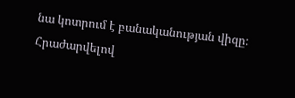նա կոտրում է բանականության վիզը։ Հրաժարվելով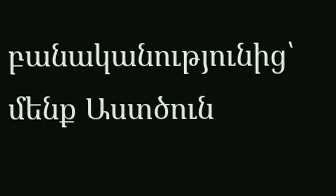բանականությունից՝ մենք Աստծուն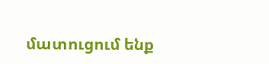մատուցում ենք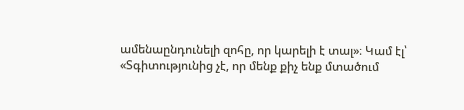ամենաընդունելի զոհը, որ կարելի է տալ»։ Կամ էլ՝
«Տգիտությունից չէ, որ մենք քիչ ենք մտածում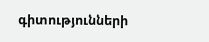գիտությունների